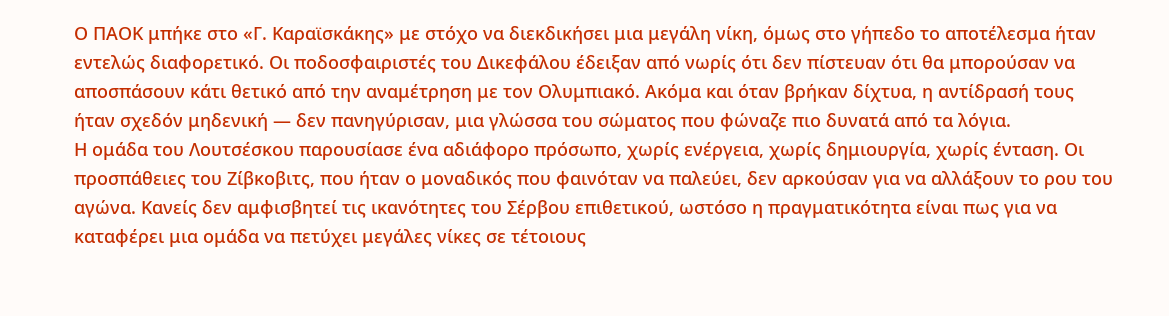Ο ΠΑΟΚ μπήκε στο «Γ. Καραϊσκάκης» με στόχο να διεκδικήσει μια μεγάλη νίκη, όμως στο γήπεδο το αποτέλεσμα ήταν εντελώς διαφορετικό. Οι ποδοσφαιριστές του Δικεφάλου έδειξαν από νωρίς ότι δεν πίστευαν ότι θα μπορούσαν να αποσπάσουν κάτι θετικό από την αναμέτρηση με τον Ολυμπιακό. Ακόμα και όταν βρήκαν δίχτυα, η αντίδρασή τους ήταν σχεδόν μηδενική — δεν πανηγύρισαν, μια γλώσσα του σώματος που φώναζε πιο δυνατά από τα λόγια.
Η ομάδα του Λουτσέσκου παρουσίασε ένα αδιάφορο πρόσωπο, χωρίς ενέργεια, χωρίς δημιουργία, χωρίς ένταση. Οι προσπάθειες του Ζίβκοβιτς, που ήταν ο μοναδικός που φαινόταν να παλεύει, δεν αρκούσαν για να αλλάξουν το ρου του αγώνα. Κανείς δεν αμφισβητεί τις ικανότητες του Σέρβου επιθετικού, ωστόσο η πραγματικότητα είναι πως για να καταφέρει μια ομάδα να πετύχει μεγάλες νίκες σε τέτοιους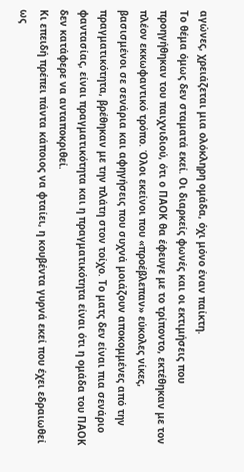αγώνες, χρειάζεται μια ολόκληρη ομάδα, όχι μόνο έναν παίκτη.
Το θέμα όμως δεν σταματά εκεί. Οι διαρκείς φωνές και οι εκτιμήσεις που προηγήθηκαν του παιχνιδιού, ότι ο ΠΑΟΚ θα έφευγε με το τρίποντο, εκτέθηκαν με τον πλέον εκκωφαντικό τρόπο. Όλοι εκείνοι που «προέβλεπαν» εύκολες νίκες, βασισμένοι σε σενάρια και αφηγήσεις που συχνά μοιάζουν αποκομμένες από την πραγματικότητα, βρέθηκαν με την πλάτη στον τοίχο. Το ματς δεν είναι πια σενάριο φαντασίας, είναι πραγματικότητα και η πραγματικότητα είναι ότι η ομάδα του ΠΑΟΚ δεν κατάφερε να ανταποκριθεί.
Κι επειδή πρέπει πάντα κάποιος να φταίει, η κουβέντα γυρνά εκεί που έχει εδραιωθεί ως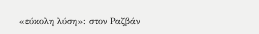«εύκολη λύση»: στον Ραζβάν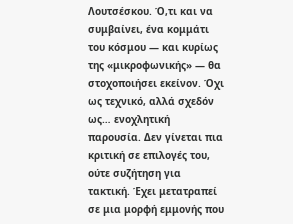Λουτσέσκου. Ό,τι και να συμβαίνει, ένα κομμάτι του κόσμου — και κυρίως της «μικροφωνικής» — θα στοχοποιήσει εκείνον. Όχι ως τεχνικό, αλλά σχεδόν ως… ενοχλητική παρουσία. Δεν γίνεται πια κριτική σε επιλογές του, ούτε συζήτηση για τακτική. Έχει μετατραπεί σε μια μορφή εμμονής που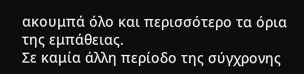ακουμπά όλο και περισσότερο τα όρια της εμπάθειας.
Σε καμία άλλη περίοδο της σύγχρονης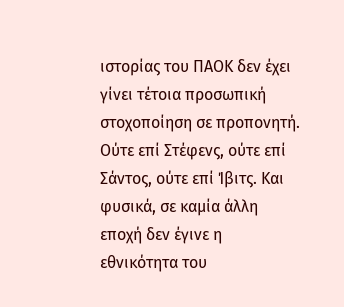ιστορίας του ΠΑΟΚ δεν έχει γίνει τέτοια προσωπική στοχοποίηση σε προπονητή. Ούτε επί Στέφενς, ούτε επί Σάντος, ούτε επί Ίβιτς. Και φυσικά, σε καμία άλλη εποχή δεν έγινε η εθνικότητα του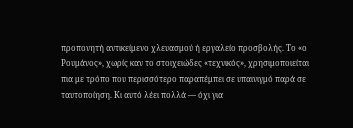προπονητή αντικείμενο χλευασμού ή εργαλείο προσβολής. Το «ο Ρουμάνος», χωρίς καν το στοιχειώδες «τεχνικός», χρησιμοποιείται πια με τρόπο που περισσότερο παραπέμπει σε υπαινιγμό παρά σε ταυτοποίηση. Κι αυτό λέει πολλά — όχι για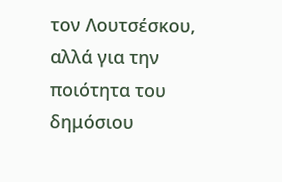τον Λουτσέσκου, αλλά για την ποιότητα του δημόσιου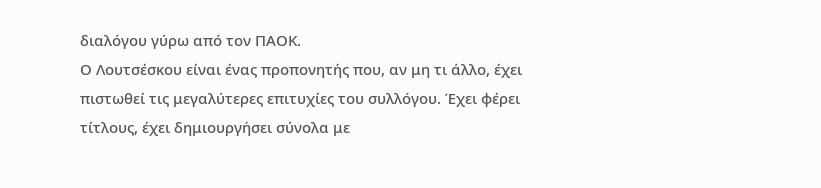διαλόγου γύρω από τον ΠΑΟΚ.
Ο Λουτσέσκου είναι ένας προπονητής που, αν μη τι άλλο, έχει πιστωθεί τις μεγαλύτερες επιτυχίες του συλλόγου. Έχει φέρει τίτλους, έχει δημιουργήσει σύνολα με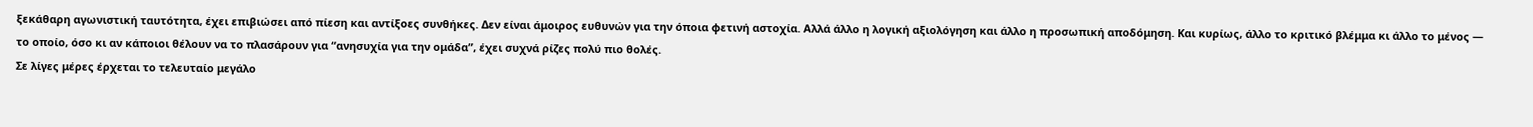ξεκάθαρη αγωνιστική ταυτότητα, έχει επιβιώσει από πίεση και αντίξοες συνθήκες. Δεν είναι άμοιρος ευθυνών για την όποια φετινή αστοχία. Αλλά άλλο η λογική αξιολόγηση και άλλο η προσωπική αποδόμηση. Και κυρίως, άλλο το κριτικό βλέμμα κι άλλο το μένος — το οποίο, όσο κι αν κάποιοι θέλουν να το πλασάρουν για “ανησυχία για την ομάδα”, έχει συχνά ρίζες πολύ πιο θολές.
Σε λίγες μέρες έρχεται το τελευταίο μεγάλο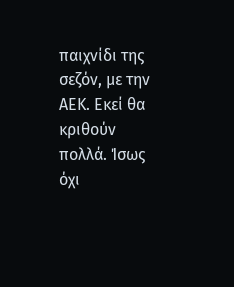παιχνίδι της σεζόν, με την ΑΕΚ. Εκεί θα κριθούν πολλά. Ίσως όχι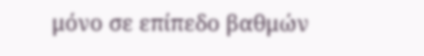μόνο σε επίπεδο βαθμών